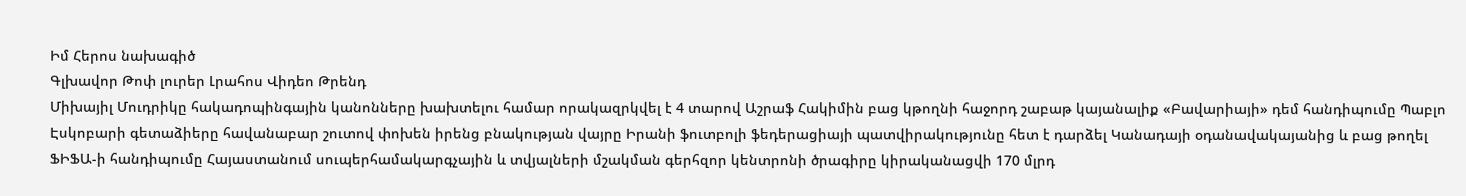Իմ Հերոս նախագիծ
Գլխավոր Թոփ լուրեր Լրահոս Վիդեո Թրենդ
Միխայիլ Մուդրիկը հակադոպինգային կանոնները խախտելու համար որակազրկվել է 4 տարով Աշրաֆ Հակիմին բաց կթողնի հաջորդ շաբաթ կայանալիք «Բավարիայի» դեմ հանդիպումը Պաբլո Էսկոբարի գետաձիերը հավանաբար շուտով փոխեն իրենց բնակության վայրը Իրանի ֆուտբոլի ֆեդերացիայի պատվիրակությունը հետ է դարձել Կանադայի օդանավակայանից և բաց թողել ՖԻՖԱ-ի հանդիպումը Հայաստանում սուպերհամակարգչային և տվյալների մշակման գերհզոր կենտրոնի ծրագիրը կիրականացվի 170 մլրդ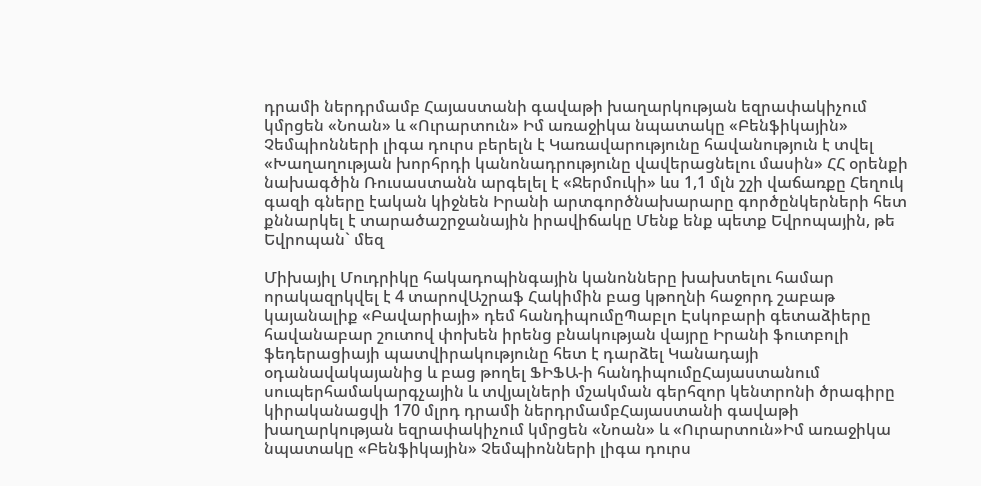դրամի ներդրմամբ Հայաստանի գավաթի խաղարկության եզրափակիչում կմրցեն «Նոան» և «Ուրարտուն» Իմ առաջիկա նպատակը «Բենֆիկային» Չեմպիոնների լիգա դուրս բերելն է Կառավարությունը հավանություն է տվել «Խաղաղության խորհրդի կանոնադրությունը վավերացնելու մասին» ՀՀ օրենքի նախագծին Ռուսաստանն արգելել է «Ջերմուկի» ևս 1,1 մլն շշի վաճառքը Հեղուկ գազի գները էական կիջնեն Իրանի արտգործնախարարը գործընկերների հետ քննարկել է տարածաշրջանային իրավիճակը Մենք ենք պետք Եվրոպային, թե Եվրոպան` մեզ

Միխայիլ Մուդրիկը հակադոպինգային կանոնները խախտելու համար որակազրկվել է 4 տարովԱշրաֆ Հակիմին բաց կթողնի հաջորդ շաբաթ կայանալիք «Բավարիայի» դեմ հանդիպումըՊաբլո Էսկոբարի գետաձիերը հավանաբար շուտով փոխեն իրենց բնակության վայրը Իրանի ֆուտբոլի ֆեդերացիայի պատվիրակությունը հետ է դարձել Կանադայի օդանավակայանից և բաց թողել ՖԻՖԱ-ի հանդիպումըՀայաստանում սուպերհամակարգչային և տվյալների մշակման գերհզոր կենտրոնի ծրագիրը կիրականացվի 170 մլրդ դրամի ներդրմամբՀայաստանի գավաթի խաղարկության եզրափակիչում կմրցեն «Նոան» և «Ուրարտուն»Իմ առաջիկա նպատակը «Բենֆիկային» Չեմպիոնների լիգա դուրս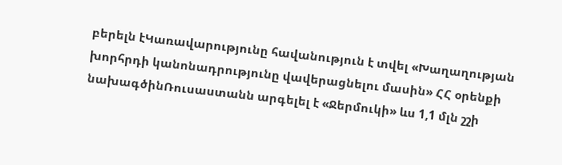բերելն էԿառավարությունը հավանություն է տվել «Խաղաղության խորհրդի կանոնադրությունը վավերացնելու մասին» ՀՀ օրենքի նախագծինՌուսաստանն արգելել է «Ջերմուկի» ևս 1,1 մլն շշի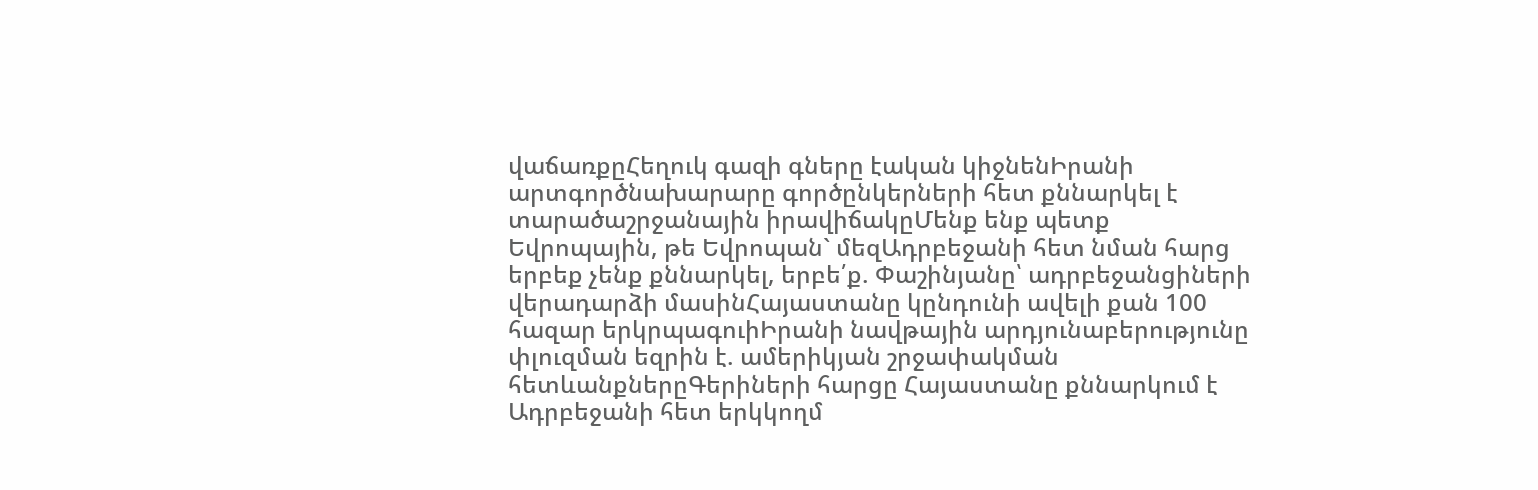վաճառքըՀեղուկ գազի գները էական կիջնենԻրանի արտգործնախարարը գործընկերների հետ քննարկել է տարածաշրջանային իրավիճակըՄենք ենք պետք Եվրոպային, թե Եվրոպան` մեզԱդրբեջանի հետ նման հարց երբեք չենք քննարկել, երբե՛ք. Փաշինյանը՝ ադրբեջանցիների վերադարձի մասինՀայաստանը կընդունի ավելի քան 100 հազար երկրպագուիԻրանի նավթային արդյունաբերությունը փլուզման եզրին է. ամերիկյան շրջափակման հետևանքներըԳերիների հարցը Հայաստանը քննարկում է Ադրբեջանի հետ երկկողմ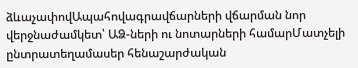ձևաչափովԱպահովագրավճարների վճարման նոր վերջնաժամկետ՝ ԱՁ-ների ու նոտարների համարՄատչելի ընտրատեղամասեր հենաշարժական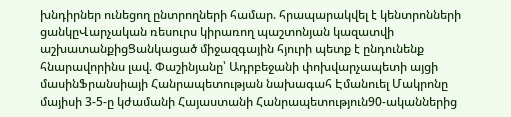խնդիրներ ունեցող ընտրողների համար. հրապարակվել է կենտրոնների ցանկըՎարչական ռեսուրս կիրառող պաշտոնյան կազատվի աշխատանքիցՑանկացած միջազգային հյուրի պետք է ընդունենք հնարավորինս լավ. Փաշինյանը՝ Ադրբեջանի փոխվարչապետի այցի մասինՖրանսիայի Հանրապետության նախագահ Էմանուել Մակրոնը մայիսի 3-5-ը կժամանի Հայաստանի Հանրապետություն90-ականներից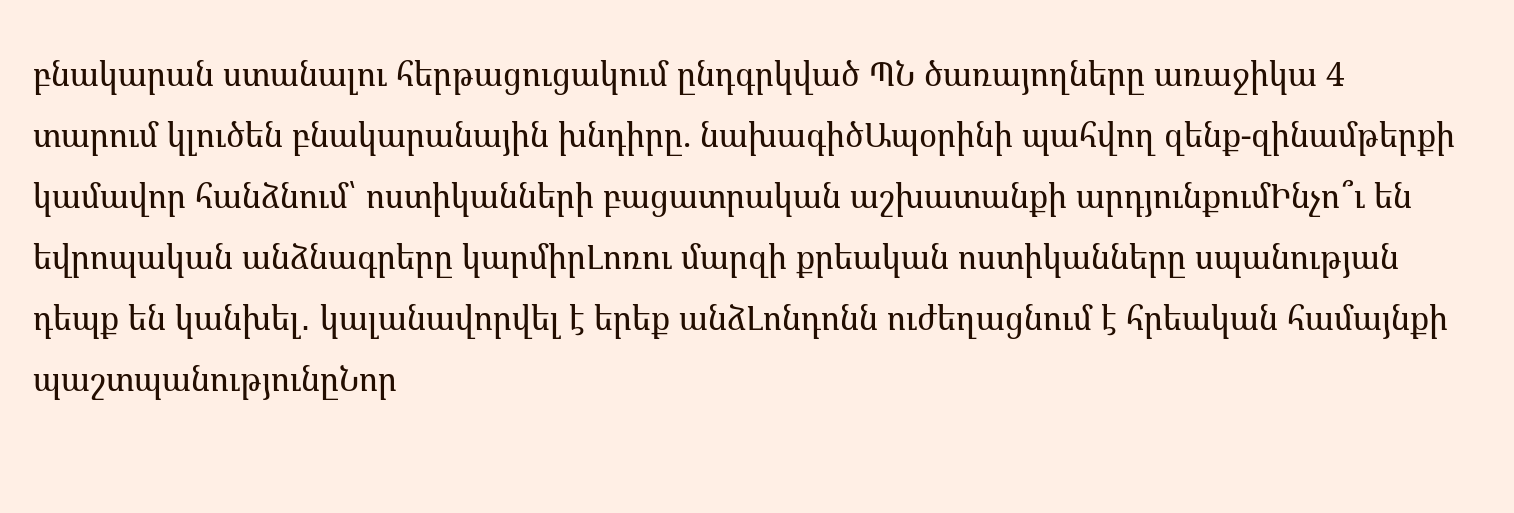բնակարան ստանալու հերթացուցակում ընդգրկված ՊՆ ծառայողները առաջիկա 4 տարում կլուծեն բնակարանային խնդիրը. նախագիծԱպօրինի պահվող զենք-զինամթերքի կամավոր հանձնում՝ ոստիկանների բացատրական աշխատանքի արդյունքումԻնչո՞ւ են եվրոպական անձնագրերը կարմիրԼոռու մարզի քրեական ոստիկանները սպանության դեպք են կանխել․ կալանավորվել է երեք անձԼոնդոնն ուժեղացնում է հրեական համայնքի պաշտպանությունըՆոր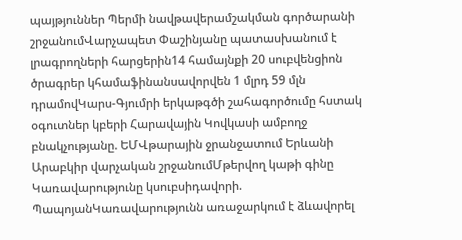պայթյուններ Պերմի նավթավերամշակման գործարանի շրջանումՎարչապետ Փաշինյանը պատասխանում է լրագրողների հարցերին14 համայնքի 20 սուբվենցիոն ծրագրեր կհամաֆինանսավորվեն 1 մլրդ 59 մլն դրամովԿարս-Գյումրի երկաթգծի շահագործումը հստակ օգուտներ կբերի Հարավային Կովկասի ամբողջ բնակչությանը. ԵՄՎթարային ջրանջատում Երևանի Արաբկիր վարչական շրջանումՄթերվող կաթի գինը Կառավարությունը կսուբսիդավորի. ՊապոյանԿառավարությունն առաջարկում է ձևավորել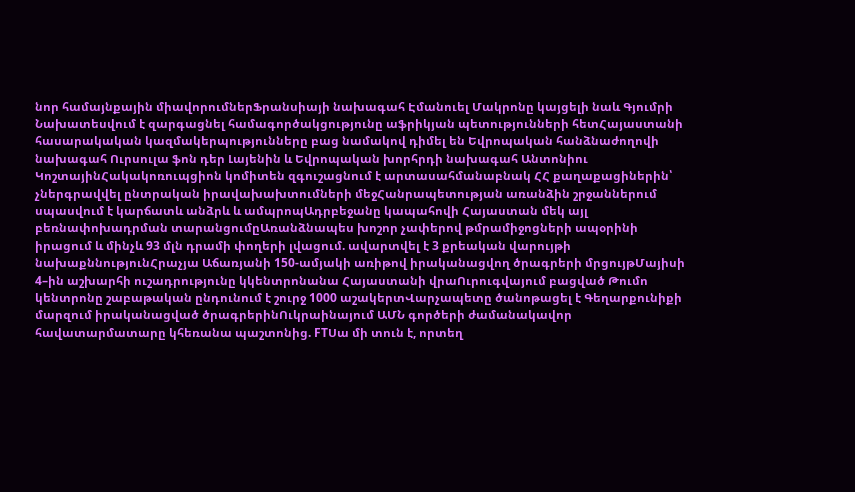նոր համայնքային միավորումներՖրանսիայի նախագահ Էմանուել Մակրոնը կայցելի նաև Գյումրի Նախատեսվում է զարգացնել համագործակցությունը աֆրիկյան պետությունների հետՀայաստանի հասարակական կազմակերպությունները բաց նամակով դիմել են Եվրոպական հանձնաժողովի նախագահ Ուրսուլա ֆոն դեր Լայենին և Եվրոպական խորհրդի նախագահ Անտոնիու ԿոշտայինՀակակոռուպցիոն կոմիտեն զգուշացնում է արտասահմանաբնակ ՀՀ քաղաքացիներին՝ չներգրավվել ընտրական իրավախախտումների մեջՀանրապետության առանձին շրջաններում սպասվում է կարճատև անձրև և ամպրոպԱդրբեջանը կապահովի Հայաստան մեկ այլ բեռնափոխադրման տարանցումըԱռանձնապես խոշոր չափերով թմրամիջոցների ապօրինի իրացում և մինչև 93 մլն դրամի փողերի լվացում. ավարտվել է 3 քրեական վարույթի նախաքննությունՀրաչյա Աճառյանի 150-ամյակի առիթով իրականացվող ծրագրերի մրցույթՄայիսի 4–ին աշխարհի ուշադրությունը կկենտրոնանա Հայաստանի վրաՈւրուգվայում բացված Թումո կենտրոնը շաբաթական ընդունում է շուրջ 1000 աշակերտՎարչապետը ծանոթացել է Գեղարքունիքի մարզում իրականացված ծրագրերինՈւկրաինայում ԱՄՆ գործերի ժամանակավոր հավատարմատարը կհեռանա պաշտոնից. FTՍա մի տուն է, որտեղ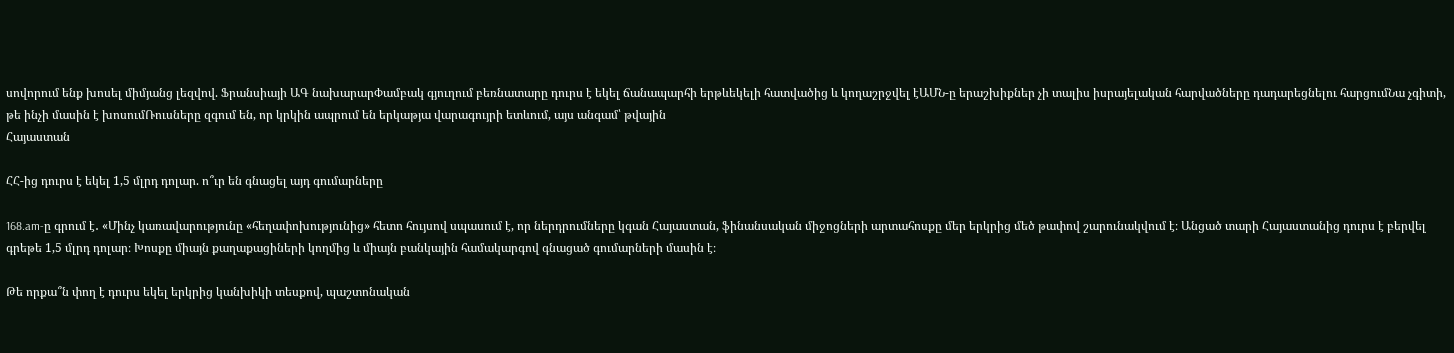սովորում ենք խոսել միմյանց լեզվով. Ֆրանսիայի ԱԳ նախարարՓամբակ գյուղում բեռնատարը դուրս է եկել ճանապարհի երթևեկելի հատվածից և կողաշրջվել էԱՄՆ-ը երաշխիքներ չի տալիս իսրայելական հարվածները դադարեցնելու հարցումՆա չգիտի, թե ինչի մասին է խոսումՌուսները զգում են, որ կրկին ապրում են երկաթյա վարագույրի ետևում, այս անգամ՝ թվային
Հայաստան

ՀՀ-ից դուրս է եկել 1,5 մլրդ դոլար. ո՞ւր են գնացել այդ գումարները

168.am-ը գրում է․ «Մինչ կառավարությունը «հեղափոխությունից» հետո հույսով սպասում է, որ ներդրումները կգան Հայաստան, ֆինանսական միջոցների արտահոսքը մեր երկրից մեծ թափով շարունակվում է։ Անցած տարի Հայաստանից դուրս է բերվել գրեթե 1,5 մլրդ դոլար։ Խոսքը միայն քաղաքացիների կողմից և միայն բանկային համակարգով գնացած գումարների մասին է։

Թե որքա՞ն փող է դուրս եկել երկրից կանխիկի տեսքով, պաշտոնական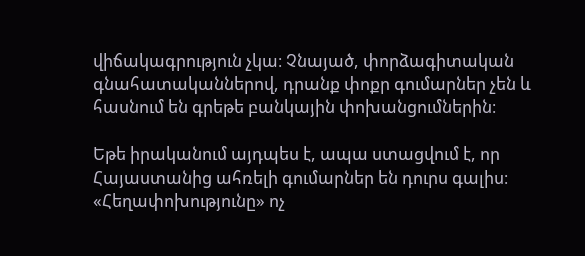վիճակագրություն չկա։ Չնայած, փորձագիտական գնահատականներով, դրանք փոքր գումարներ չեն և հասնում են գրեթե բանկային փոխանցումներին։

Եթե իրականում այդպես է, ապա ստացվում է, որ Հայաստանից ահռելի գումարներ են դուրս գալիս։ «Հեղափոխությունը» ոչ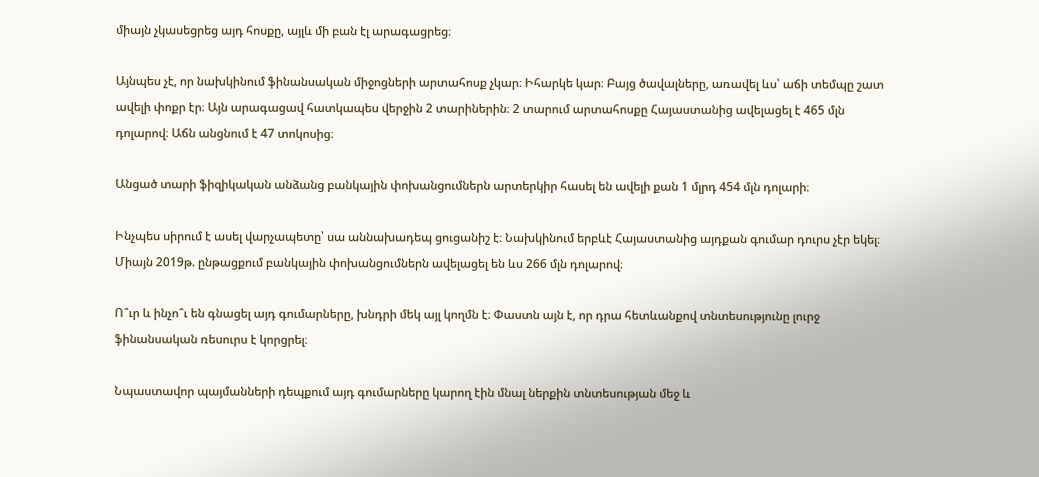միայն չկասեցրեց այդ հոսքը, այլև մի բան էլ արագացրեց։

Այնպես չէ, որ նախկինում ֆինանսական միջոցների արտահոսք չկար։ Իհարկե կար։ Բայց ծավալները, առավել ևս՝ աճի տեմպը շատ ավելի փոքր էր։ Այն արագացավ հատկապես վերջին 2 տարիներին։ 2 տարում արտահոսքը Հայաստանից ավելացել է 465 մլն դոլարով։ Աճն անցնում է 47 տոկոսից։

Անցած տարի ֆիզիկական անձանց բանկային փոխանցումներն արտերկիր հասել են ավելի քան 1 մլրդ 454 մլն դոլարի։

Ինչպես սիրում է ասել վարչապետը՝ սա աննախադեպ ցուցանիշ է։ Նախկինում երբևէ Հայաստանից այդքան գումար դուրս չէր եկել։ Միայն 2019թ. ընթացքում բանկային փոխանցումներն ավելացել են ևս 266 մլն դոլարով։

Ո՞ւր և ինչո՞ւ են գնացել այդ գումարները, խնդրի մեկ այլ կողմն է։ Փաստն այն է, որ դրա հետևանքով տնտեսությունը լուրջ ֆինանսական ռեսուրս է կորցրել։

Նպաստավոր պայմանների դեպքում այդ գումարները կարող էին մնալ ներքին տնտեսության մեջ և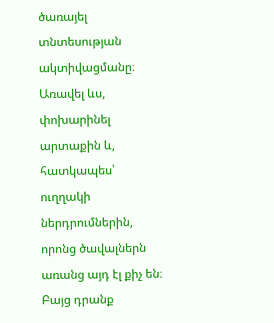ծառայել տնտեսության ակտիվացմանը։ Առավել ևս, փոխարինել արտաքին և, հատկապես՝ ուղղակի ներդրումներին, որոնց ծավալներն առանց այդ էլ քիչ են։ Բայց դրանք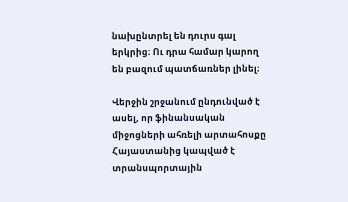նախընտրել են դուրս գալ երկրից։ Ու դրա համար կարող են բազում պատճառներ լինել։

Վերջին շրջանում ընդունված է ասել, որ ֆինանսական միջոցների ահռելի արտահոսքը Հայաստանից կապված է տրանսպորտային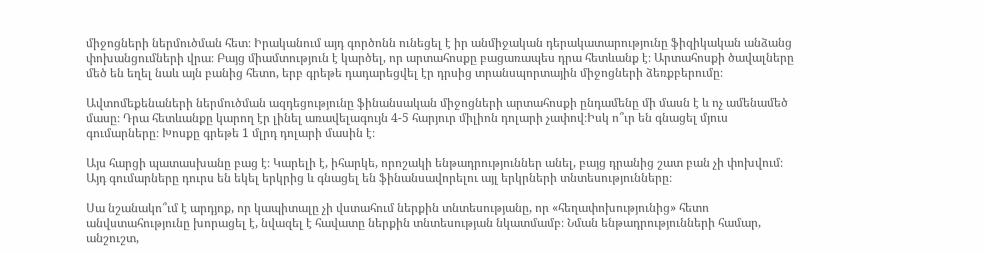միջոցների ներմուծման հետ։ Իրականում այդ գործոնն ունեցել է իր անմիջական դերակատարությունը ֆիզիկական անձանց փոխանցումների վրա։ Բայց միամտություն է կարծել, որ արտահոսքը բացառապես դրա հետևանք է։ Արտահոսքի ծավալները մեծ են եղել նաև այն բանից հետո, երբ գրեթե դադարեցվել էր դրսից տրանսպորտային միջոցների ձեռքբերումը։

Ավտոմեքենաների ներմուծման ազդեցությունը ֆինանսական միջոցների արտահոսքի ընդամենը մի մասն է և ոչ ամենամեծ մասը։ Դրա հետևանքը կարող էր լինել առավելագույն 4-5 հարյուր միլիոն դոլարի չափով։Իսկ ո՞ւր են գնացել մյուս գումարները։ Խոսքը գրեթե 1 մլրդ դոլարի մասին է։

Այս հարցի պատասխանը բաց է։ Կարելի է, իհարկե, որոշակի ենթադրություններ անել, բայց դրանից շատ բան չի փոխվում։ Այդ գումարները դուրս են եկել երկրից և գնացել են ֆինանսավորելու այլ երկրների տնտեսությունները։

Սա նշանակո՞ւմ է արդյոք, որ կապիտալը չի վստահում ներքին տնտեսությանը, որ «հեղափոխությունից» հետո անվստահությունը խորացել է, նվազել է հավատը ներքին տնտեսության նկատմամբ։ Նման ենթադրությունների համար, անշուշտ,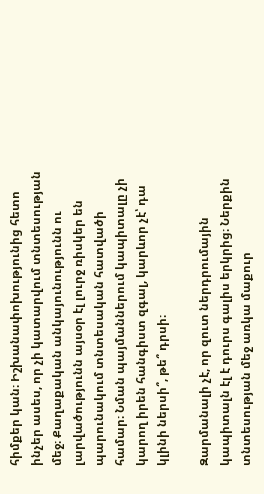հիմքեր կան։ Իշխանափոխությունից հետո ինչեր ասես, որ չի կատարվում տնտեսության մեջ։ Քաղաքական անկայունությունն ու լարվածությունն այսօր էլ լուրջ ռիսկեր են պարունակում տնտեսական հատվածի համար։ Նման պայմաններում կապիտալը չի կարող իրեն հանգիստ զգալ, կարևոր չէ՝ դա կլինի ներսի՞, թե՞ դրսի։

Զարմանալի չէ, որ զուտ ներդրումային կապիտալն էլ է դուրս գալիս երկրից։ Ներքին տնտեսության մեջ առկա մաքուր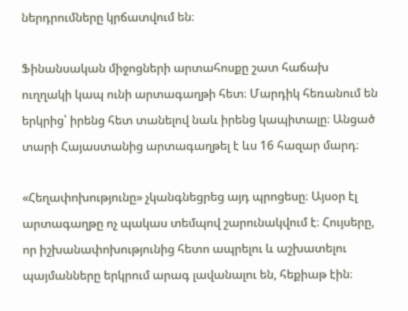ներդրումները կրճատվում են։

Ֆինանսական միջոցների արտահոսքը շատ հաճախ ուղղակի կապ ունի արտագաղթի հետ։ Մարդիկ հեռանում են երկրից՝ իրենց հետ տանելով նաև իրենց կապիտալը։ Անցած տարի Հայաստանից արտագաղթել է ևս 16 հազար մարդ։

«Հեղափոխությունը» չկանգնեցրեց այդ պրոցեսը։ Այսօր էլ արտագաղթը ոչ պակաս տեմպով շարունակվում է։ Հույսերը, որ իշխանափոխությունից հետո ապրելու և աշխատելու պայմանները երկրում արագ լավանալու են, հեքիաթ էին։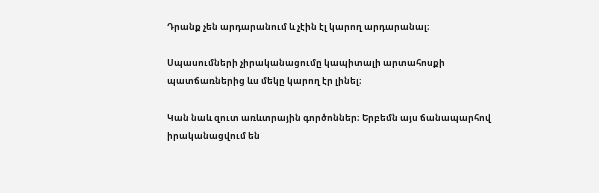Դրանք չեն արդարանում և չէին էլ կարող արդարանալ։

Սպասումների չիրականացումը կապիտալի արտահոսքի պատճառներից ևս մեկը կարող էր լինել։

Կան նաև զուտ առևտրային գործոններ։ Երբեմն այս ճանապարհով իրականացվում են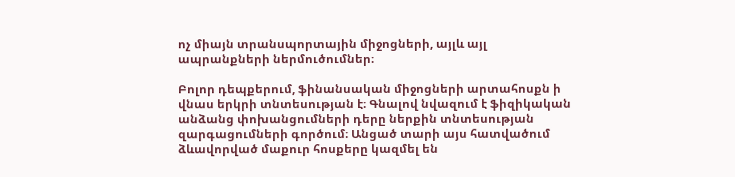ոչ միայն տրանսպորտային միջոցների, այլև այլ ապրանքների ներմուծումներ։

Բոլոր դեպքերում, ֆինանսական միջոցների արտահոսքն ի վնաս երկրի տնտեսության է։ Գնալով նվազում է ֆիզիկական անձանց փոխանցումների դերը ներքին տնտեսության զարգացումների գործում։ Անցած տարի այս հատվածում ձևավորված մաքուր հոսքերը կազմել են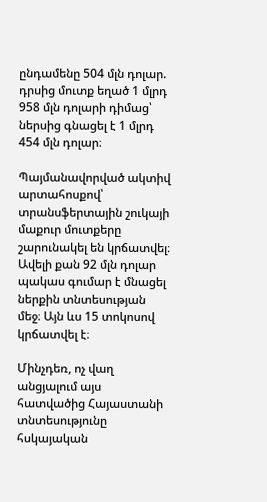ընդամենը 504 մլն դոլար. դրսից մուտք եղած 1 մլրդ 958 մլն դոլարի դիմաց՝ ներսից գնացել է 1 մլրդ 454 մլն դոլար։

Պայմանավորված ակտիվ արտահոսքով՝ տրանսֆերտային շուկայի մաքուր մուտքերը շարունակել են կրճատվել։ Ավելի քան 92 մլն դոլար պակաս գումար է մնացել ներքին տնտեսության մեջ։ Այն ևս 15 տոկոսով կրճատվել է։

Մինչդեռ, ոչ վաղ անցյալում այս հատվածից Հայաստանի տնտեսությունը հսկայական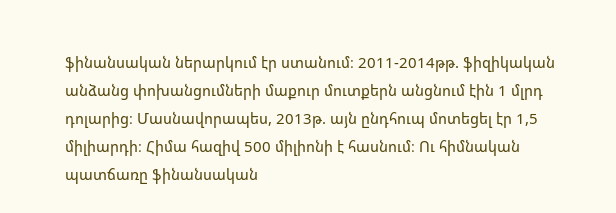ֆինանսական ներարկում էր ստանում։ 2011-2014թթ. ֆիզիկական անձանց փոխանցումների մաքուր մուտքերն անցնում էին 1 մլրդ դոլարից։ Մասնավորապես, 2013թ. այն ընդհուպ մոտեցել էր 1,5 միլիարդի։ Հիմա հազիվ 500 միլիոնի է հասնում։ Ու հիմնական պատճառը ֆինանսական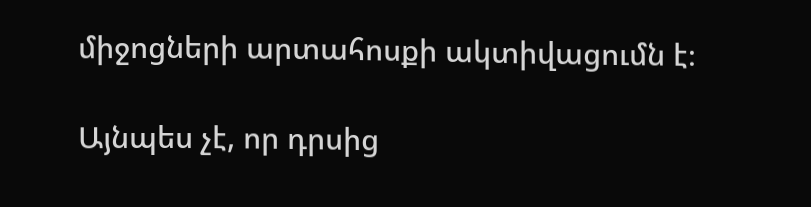միջոցների արտահոսքի ակտիվացումն է։

Այնպես չէ, որ դրսից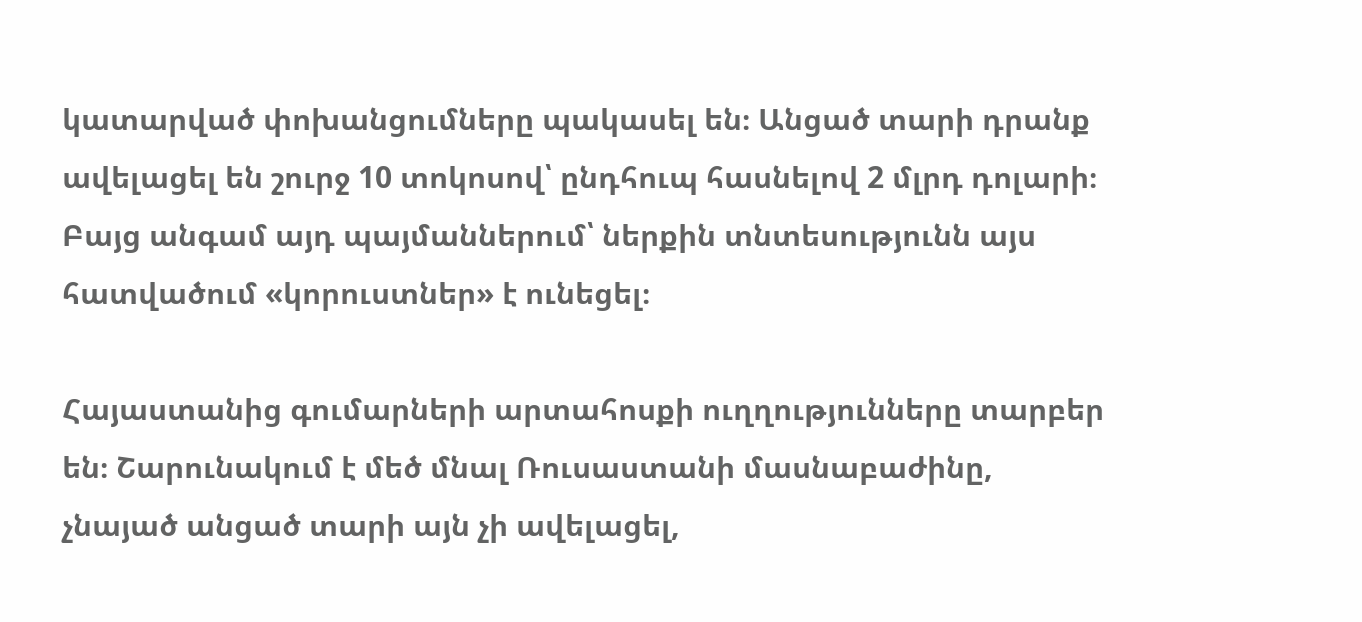կատարված փոխանցումները պակասել են։ Անցած տարի դրանք ավելացել են շուրջ 10 տոկոսով՝ ընդհուպ հասնելով 2 մլրդ դոլարի։ Բայց անգամ այդ պայմաններում՝ ներքին տնտեսությունն այս հատվածում «կորուստներ» է ունեցել։

Հայաստանից գումարների արտահոսքի ուղղությունները տարբեր են։ Շարունակում է մեծ մնալ Ռուսաստանի մասնաբաժինը, չնայած անցած տարի այն չի ավելացել,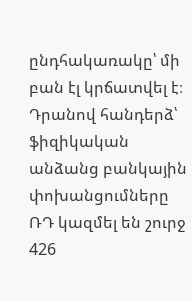ընդհակառակը՝ մի բան էլ կրճատվել է։ Դրանով հանդերձ՝ ֆիզիկական անձանց բանկային փոխանցումները ՌԴ կազմել են շուրջ 426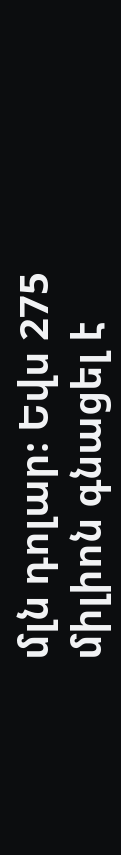մլն դոլար։ Եվս 275 միլիոն գնացել է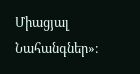Միացյալ Նահանգներ»։